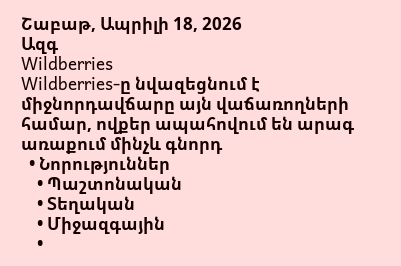Շաբաթ, Ապրիլի 18, 2026
Ազգ
Wildberries
Wildberries-ը նվազեցնում է միջնորդավճարը այն վաճառողների համար, ովքեր ապահովում են արագ առաքում մինչև գնորդ
  • Նորություններ
    • Պաշտոնական
    • Տեղական
    • Միջազգային
    •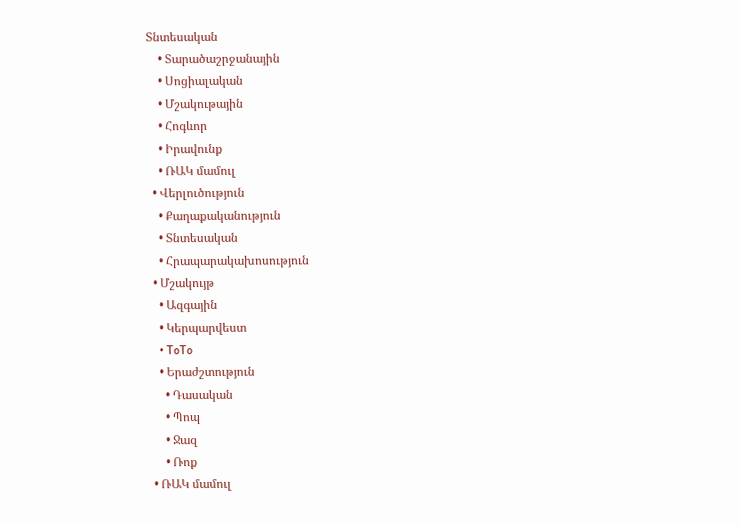Տնտեսական
    • Տարածաշրջանային
    • Սոցիալական
    • Մշակութային
    • Հոգևոր
    • Իրավունք
    • ՌԱԿ մամուլ
  • Վերլուծություն
    • Քաղաքականություն
    • Տնտեսական
    • Հրապարակախոսություն
  • Մշակույթ
    • Ազգային
    • Կերպարվեստ
    • ToTo
    • Երաժշտություն
      • Դասական
      • Պոպ
      • Ջազ
      • Ռոք
  • ՌԱԿ մամուլ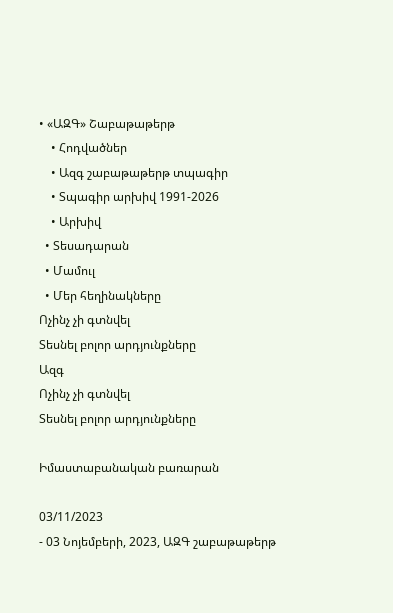• «ԱԶԳ» Շաբաթաթերթ
    • Հոդվածներ
    • Ազգ շաբաթաթերթ տպագիր
    • Տպագիր արխիվ 1991-2026
    • Արխիվ
  • Տեսադարան
  • Մամուլ
  • Մեր հեղինակները
Ոչինչ չի գտնվել
Տեսնել բոլոր արդյունքները
Ազգ
Ոչինչ չի գտնվել
Տեսնել բոլոր արդյունքները

Իմաստաբանական բառարան

03/11/2023
- 03 Նոյեմբերի, 2023, ԱԶԳ շաբաթաթերթ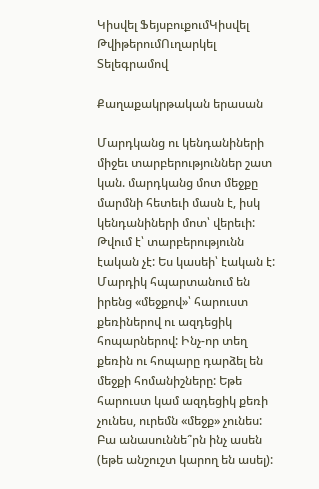Կիսվել ՖեյսբուքումԿիսվել ԹվիթերումՈւղարկել Տելեգրամով

Քաղաքակրթական երասան

Մարդկանց ու կենդանիների միջեւ տարբերություններ շատ կան. մարդկանց մոտ մեջքը մարմնի հետեւի մասն է, իսկ կենդանիների մոտ՝ վերեւի: Թվում է՝ տարբերությունն էական չէ: Ես կասեի՝ էական է: Մարդիկ հպարտանում են իրենց «մեջքով»՝ հարուստ քեռիներով ու ազդեցիկ հոպարներով: Ինչ-որ տեղ քեռին ու հոպարը դարձել են մեջքի հոմանիշները: Եթե հարուստ կամ ազդեցիկ քեռի չունես, ուրեմն «մեջք» չունես: Բա անասուննե՞րն ինչ ասեն (եթե անշուշտ կարող են ասել):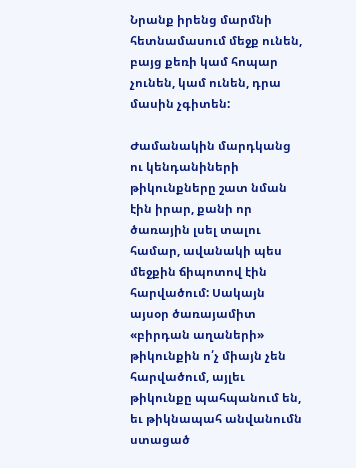Նրանք իրենց մարմնի հետնամասում մեջք ունեն, բայց քեռի կամ հոպար չունեն, կամ ունեն, դրա մասին չգիտեն:

Ժամանակին մարդկանց ու կենդանիների թիկունքները շատ նման էին իրար, քանի որ ծառային լսել տալու համար, ավանակի պես մեջքին ճիպոտով էին հարվածում: Սակայն այսօր ծառայամիտ «բիրդան աղաների» թիկունքին ո՛չ միայն չեն հարվածում, այլեւ թիկունքը պահպանում են, եւ թիկնապահ անվանումն ստացած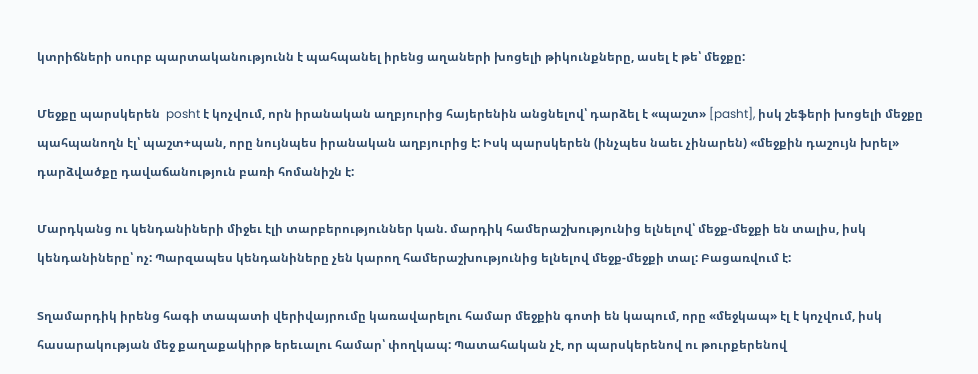կտրիճների սուրբ պարտականությունն է պահպանել իրենց աղաների խոցելի թիկունքները, ասել է թե՝ մեջքը:

Մեջքը պարսկերեն  posht է կոչվում, որն իրանական աղբյուրից հայերենին անցնելով՝ դարձել է «պաշտ» [pasht], իսկ շեֆերի խոցելի մեջքը պահպանողն էլ՝ պաշտ+պան, որը նույնպես իրանական աղբյուրից է: Իսկ պարսկերեն (ինչպես նաեւ չինարեն) «մեջքին դաշույն խրել» դարձվածքը դավաճանություն բառի հոմանիշն է:

Մարդկանց ու կենդանիների միջեւ էլի տարբերություններ կան. մարդիկ համերաշխությունից ելնելով՝ մեջք-մեջքի են տալիս, իսկ կենդանիները՝ ոչ: Պարզապես կենդանիները չեն կարող համերաշխությունից ելնելով մեջք-մեջքի տալ: Բացառվում է:

Տղամարդիկ իրենց հագի տապատի վերիվայրումը կառավարելու համար մեջքին գոտի են կապում, որը «մեջկապ» էլ է կոչվում, իսկ հասարակության մեջ քաղաքակիրթ երեւալու համար՝ փողկապ: Պատահական չէ, որ պարսկերենով ու թուրքերենով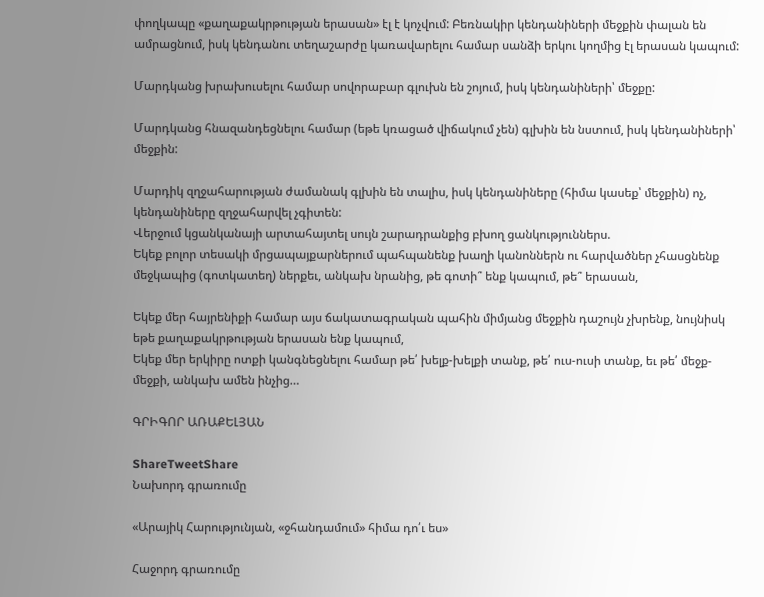փողկապը «քաղաքակրթության երասան» էլ է կոչվում: Բեռնակիր կենդանիների մեջքին փալան են ամրացնում, իսկ կենդանու տեղաշարժը կառավարելու համար սանձի երկու կողմից էլ երասան կապում:

Մարդկանց խրախուսելու համար սովորաբար գլուխն են շոյում, իսկ կենդանիների՝ մեջքը:

Մարդկանց հնազանդեցնելու համար (եթե կռացած վիճակում չեն) գլխին են նստում, իսկ կենդանիների՝ մեջքին:

Մարդիկ զղջահարության ժամանակ գլխին են տալիս, իսկ կենդանիները (հիմա կասեք՝ մեջքին) ոչ, կենդանիները զղջահարվել չգիտեն:
Վերջում կցանկանայի արտահայտել սույն շարադրանքից բխող ցանկություններս.
Եկեք բոլոր տեսակի մրցապայքարներում պահպանենք խաղի կանոններն ու հարվածներ չհասցնենք մեջկապից (գոտկատեղ) ներքեւ, անկախ նրանից, թե գոտի՞ ենք կապում, թե՞ երասան,

Եկեք մեր հայրենիքի համար այս ճակատագրական պահին միմյանց մեջքին դաշույն չխրենք, նույնիսկ եթե քաղաքակրթության երասան ենք կապում,
Եկեք մեր երկիրը ոտքի կանգնեցնելու համար թե՛ խելք-խելքի տանք, թե՛ ուս-ուսի տանք, եւ թե՛ մեջք-մեջքի, անկախ ամեն ինչից…

ԳՐԻԳՈՐ ԱՌԱՔԵԼՅԱՆ

ShareTweetShare
Նախորդ գրառումը

«Արայիկ Հարությունյան, «ջհանդամում» հիմա դո՛ւ ես»

Հաջորդ գրառումը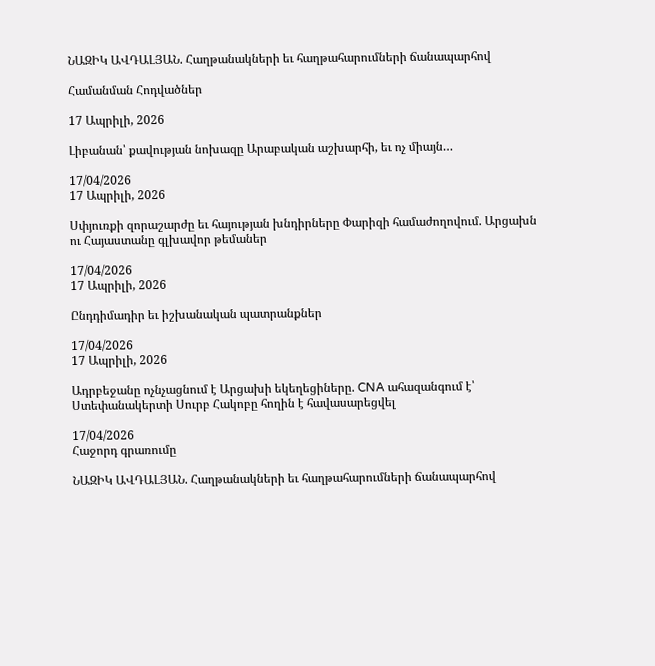ՆԱԶԻԿ ԱՎԴԱԼՅԱՆ. Հաղթանակների եւ հաղթահարումների ճանապարհով

Համանման Հոդվածներ

17 Ապրիլի, 2026

Լիբանան՝ քավության նոխազը Արաբական աշխարհի, եւ ոչ միայն…

17/04/2026
17 Ապրիլի, 2026

Սփյուռքի զորաշարժը եւ հայության խնդիրները Փարիզի համաժողովում. Արցախն ու Հայաստանը գլխավոր թեմաներ

17/04/2026
17 Ապրիլի, 2026

Ընդդիմադիր եւ իշխանական պատրանքներ

17/04/2026
17 Ապրիլի, 2026

Ադրբեջանը ոչնչացնում է Արցախի եկեղեցիները. CNA ահազանգում է՝ Ստեփանակերտի Սուրբ Հակոբը հողին է հավասարեցվել

17/04/2026
Հաջորդ գրառումը

ՆԱԶԻԿ ԱՎԴԱԼՅԱՆ. Հաղթանակների եւ հաղթահարումների ճանապարհով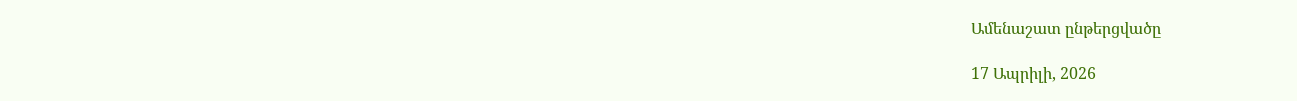Ամենաշատ ընթերցվածը

17 Ապրիլի, 2026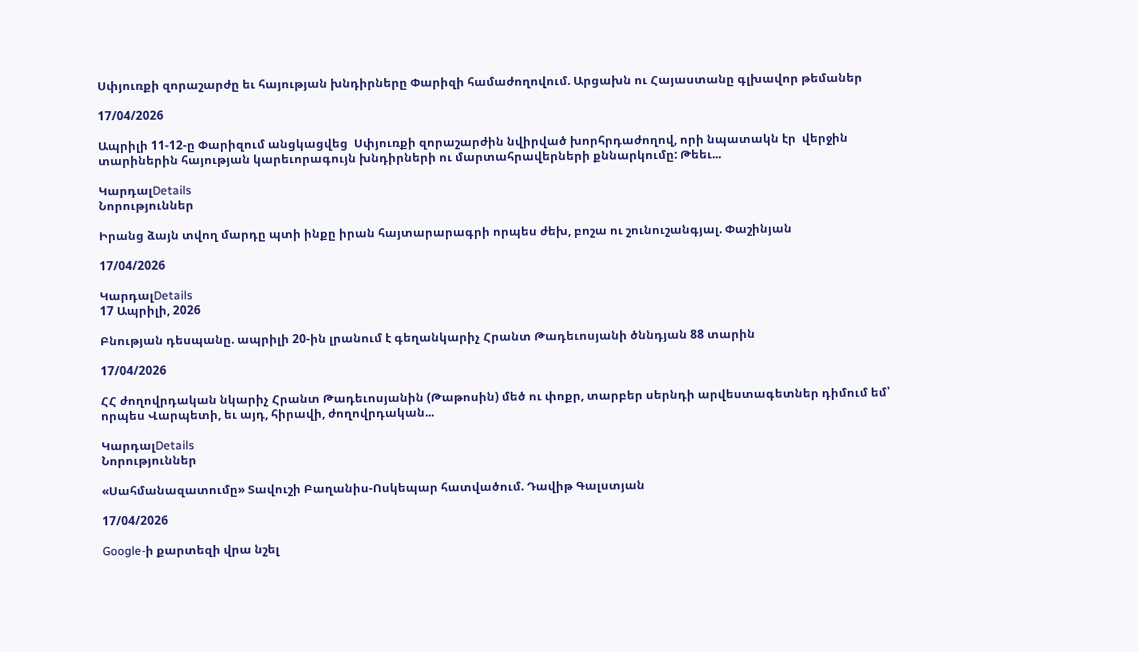Սփյուռքի զորաշարժը եւ հայության խնդիրները Փարիզի համաժողովում. Արցախն ու Հայաստանը գլխավոր թեմաներ

17/04/2026

Ապրիլի 11-12-ը Փարիզում անցկացվեց  Սփյուռքի զորաշարժին նվիրված խորհրդաժողով, որի նպատակն էր  վերջին տարիներին հայության կարեւորագույն խնդիրների ու մարտահրավերների քննարկումը: Թեեւ...

ԿարդալDetails
Նորություններ

Իրանց ձայն տվող մարդը պտի ինքը իրան հայտարարագրի որպես ժեխ, բոշա ու շունուշանգյալ. Փաշինյան

17/04/2026

ԿարդալDetails
17 Ապրիլի, 2026

Բնության դեսպանը. ապրիլի 20-ին լրանում է գեղանկարիչ Հրանտ Թադեւոսյանի ծննդյան 88 տարին

17/04/2026

ՀՀ ժողովրդական նկարիչ Հրանտ Թադեւոսյանին (Թաթոսին) մեծ ու փոքր, տարբեր սերնդի արվեստագետներ դիմում եմ՝ որպես Վարպետի, եւ այդ, հիրավի, ժողովրդական...

ԿարդալDetails
Նորություններ

«Սահմանազատումը» Տավուշի Բաղանիս-Ոսկեպար հատվածում. Դավիթ Գալստյան

17/04/2026

Google-ի քարտեզի վրա նշել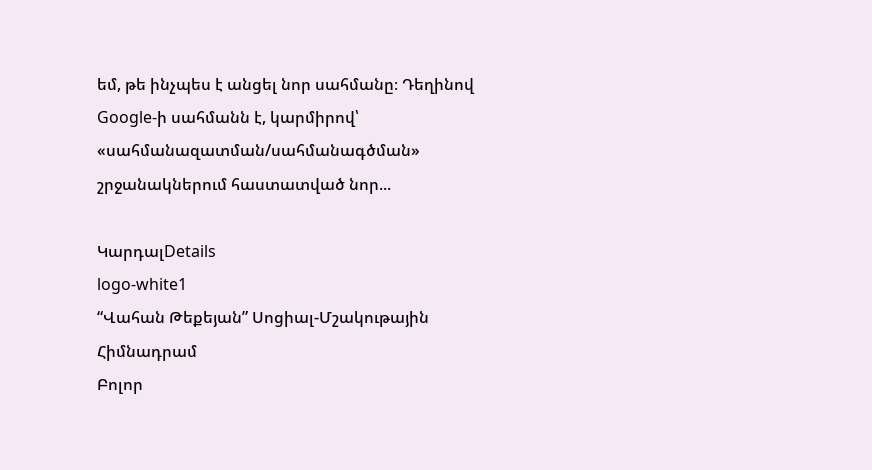եմ, թե ինչպես է անցել նոր սահմանը։ Դեղինով Google-ի սահմանն է, կարմիրով՝ «սահմանազատման/սահմանագծման» շրջանակներում հաստատված նոր...

ԿարդալDetails
logo-white1
“Վահան Թեքեյան” Սոցիալ-Մշակութային Հիմնադրամ
Բոլոր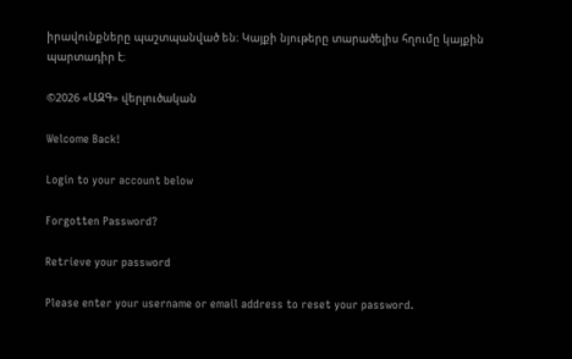իրավունքները պաշտպանված են։ Կայքի նյութերը տարածելիս հղումը կայքին պարտադիր է։

©2026 «ԱԶԳ» վերլուծական

Welcome Back!

Login to your account below

Forgotten Password?

Retrieve your password

Please enter your username or email address to reset your password.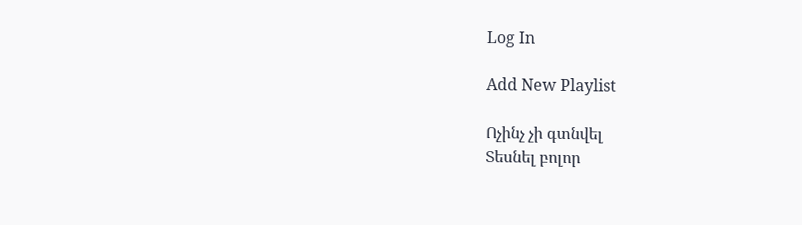Log In

Add New Playlist

Ոչինչ չի գտնվել
Տեսնել բոլոր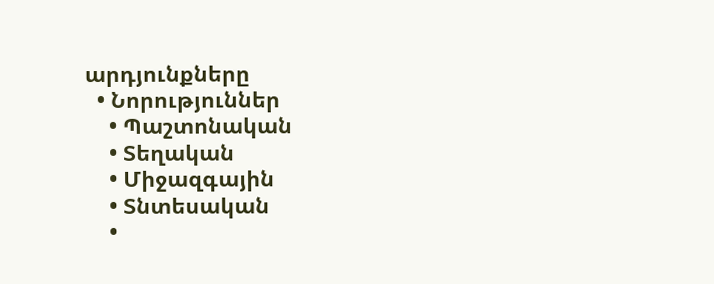արդյունքները
  • Նորություններ
    • Պաշտոնական
    • Տեղական
    • Միջազգային
    • Տնտեսական
    •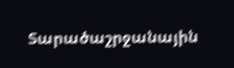Տարածաշրջանային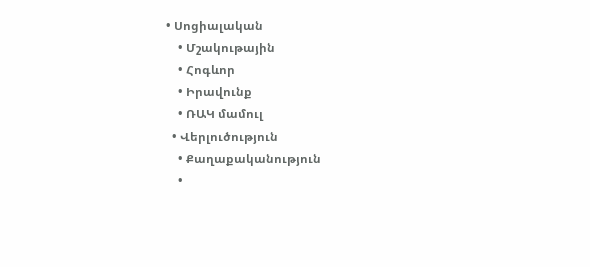• Սոցիալական
    • Մշակութային
    • Հոգևոր
    • Իրավունք
    • ՌԱԿ մամուլ
  • Վերլուծություն
    • Քաղաքականություն
    •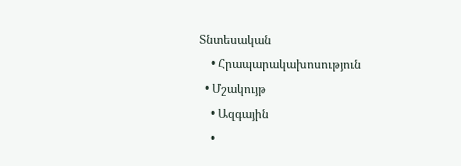Տնտեսական
    • Հրապարակախոսություն
  • Մշակույթ
    • Ազգային
    •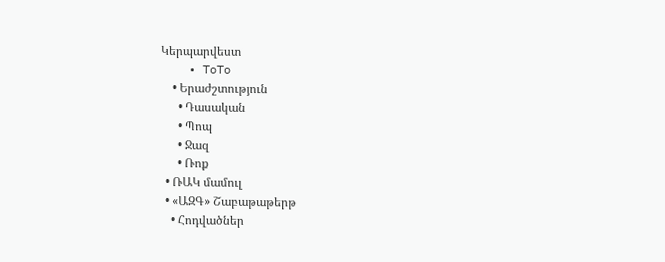Կերպարվեստ
    • ToTo
    • Երաժշտություն
      • Դասական
      • Պոպ
      • Ջազ
      • Ռոք
  • ՌԱԿ մամուլ
  • «ԱԶԳ» Շաբաթաթերթ
    • Հոդվածներ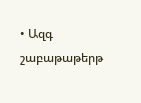• Ազգ շաբաթաթերթ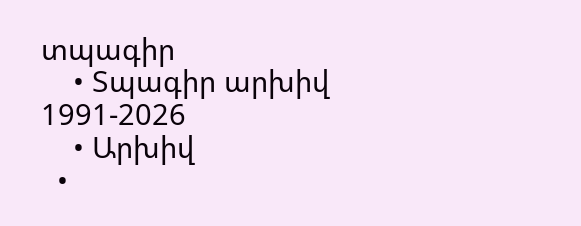տպագիր
    • Տպագիր արխիվ 1991-2026
    • Արխիվ
  •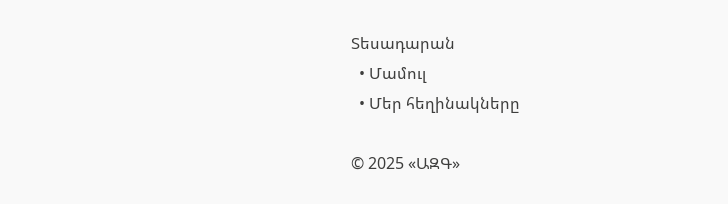Տեսադարան
  • Մամուլ
  • Մեր հեղինակները

© 2025 «ԱԶԳ»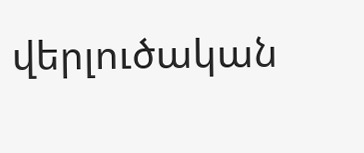վերլուծական